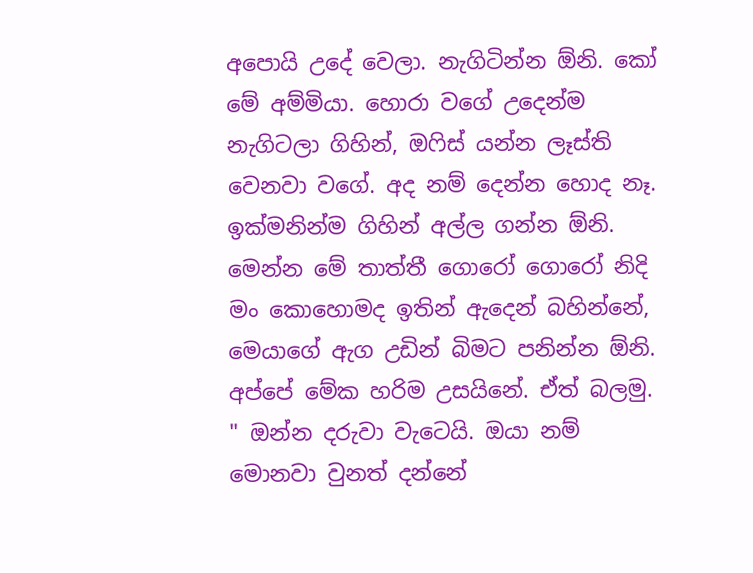අපොයි උදේ වෙලා. නැගිටින්න ඕනි. කෝ මේ අම්මියා. හොරා වගේ උදෙන්ම නැගිටලා ගිහින්, ඔෆිස් යන්න ලෑස්ති වෙනවා වගේ. අද නම් දෙන්න හොද නෑ. ඉක්මනින්ම ගිහින් අල්ල ගන්න ඕනි.
මෙන්න මේ තාත්තී ගොරෝ ගොරෝ නිදි මං කොහොමද ඉතින් ඇදෙන් බහින්නේ, මෙයාගේ ඇග උඩින් බිමට පනින්න ඕනි. අප්පේ මේක හරිම උසයිනේ. ඒත් බලමු.
" ඔන්න දරුවා වැටෙයි. ඔයා නම් මොනවා වුනත් දන්නේ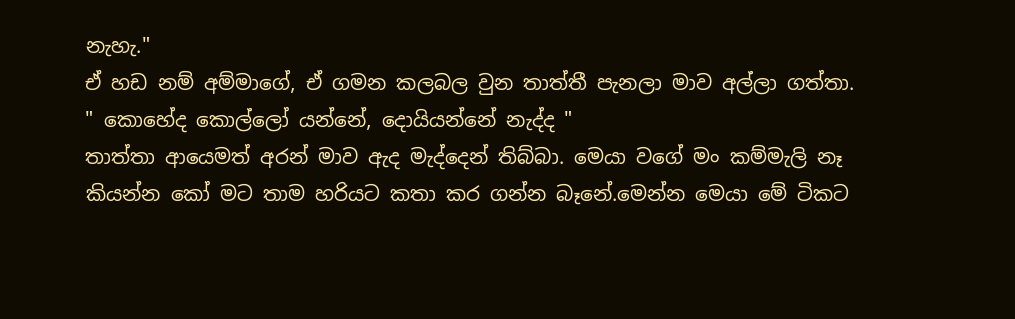නැහැ."
ඒ හඩ නම් අම්මාගේ, ඒ ගමන කලබල වුන තාත්තී පැනලා මාව අල්ලා ගත්තා.
" කොහේද කොල්ලෝ යන්නේ, දොයියන්නේ නැද්ද "
තාත්තා ආයෙමත් අරන් මාව ඇද මැද්දෙන් තිබ්බා. මෙයා වගේ මං කම්මැලි නෑ කියන්න කෝ මට තාම හරියට කතා කර ගන්න බෑනේ.මෙන්න මෙයා මේ ටිකට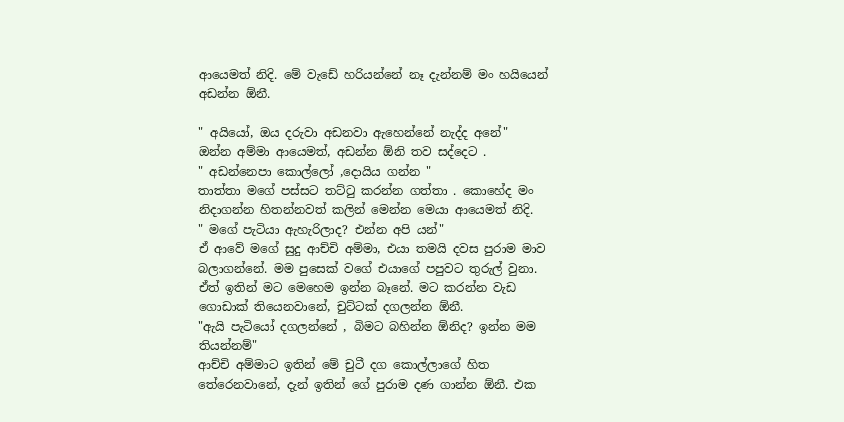ආයෙමත් නිදි. මේ වැඩේ හරියන්නේ නෑ දැන්නම් මං හයියෙන් අඩන්න ඕනී.

" අයියෝ, ඔය දරුවා අඩනවා ඇහෙන්නේ නැද්ද අනේ"
ඔන්න අම්මා ආයෙමත්, අඩන්න ඕනි තව සද්දෙට .
" අඩන්නෙපා කොල්ලෝ ,දොයිය ගන්න "
තාත්තා මගේ පස්සට තට්ටු කරන්න ගත්තා . කොහේද මං නිදාගන්න හිතන්නවත් කලින් මෙන්න මෙයා ආයෙමත් නිදි.
" මගේ පැටියා ඇහැරිලාද? එන්න අපි යන්"
ඒ ආවේ මගේ සුදු ආච්චි අම්මා, එයා තමයි දවස පුරාම මාව බලාගන්නේ. මම පුසෙක් වගේ එයාගේ පපුවට තුරුල් වුනා.
ඒත් ඉතින් මට මෙහෙම ඉන්න බෑනේ. මට කරන්න වැඩ ගොඩාක් තියෙනවානේ, චුට්ටක් දගලන්න ඕනී.
"ඇයි පැටියෝ දගලන්නේ , බිමට බහින්න ඕනිද? ඉන්න මම තියන්නම්"
ආච්චි අම්මාට ඉතින් මේ චුටී දග කොල්ලාගේ හිත තේරෙනවානේ, දැන් ඉතින් ගේ පුරාම දණ ගාන්න ඕනී. එක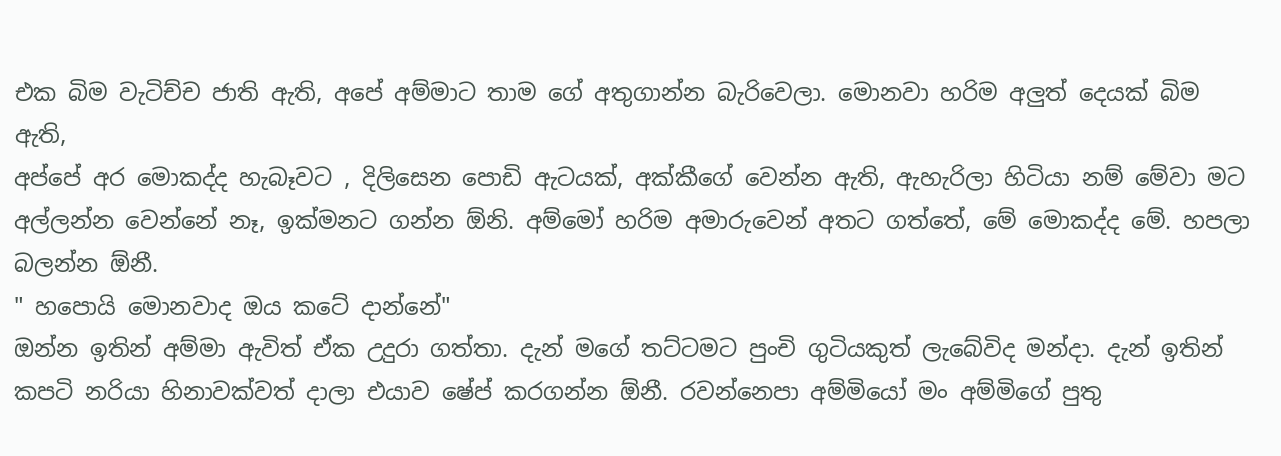එක බිම වැටිච්ච ජාති ඇති, අපේ අම්මාට තාම ගේ අතුගාන්න බැරිවෙලා. මොනවා හරිම අලුත් දෙයක් බිම ඇති,
අප්පේ අර මොකද්ද හැබෑවට , දිලිසෙන පොඩි ඇටයක්, අක්කීගේ වෙන්න ඇති, ඇහැරිලා හිටියා නම් මේවා මට අල්ලන්න වෙන්නේ නෑ, ඉක්මනට ගන්න ඕනි. අම්මෝ හරිම අමාරුවෙන් අතට ගත්තේ, මේ මොකද්ද මේ. හපලා බලන්න ඕනී.
" හපොයි මොනවාද ඔය කටේ දාන්නේ"
ඔන්න ඉතින් අම්මා ඇවිත් ඒක උදුරා ගත්තා. දැන් මගේ තට්ටමට පුංචි ගුටියකුත් ලැබේවිද මන්දා. දැන් ඉතින් කපටි නරියා හිනාවක්වත් දාලා එයාව ෂේප් කරගන්න ඕනී. රවන්නෙපා අම්මියෝ මං අම්මිගේ පුතු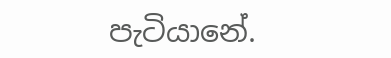පැටියානේ.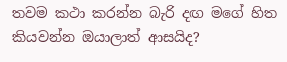තවම කථා කරන්න බැරි දඟ මගේ හිත කියවන්න ඔයාලාත් ආසයිද?